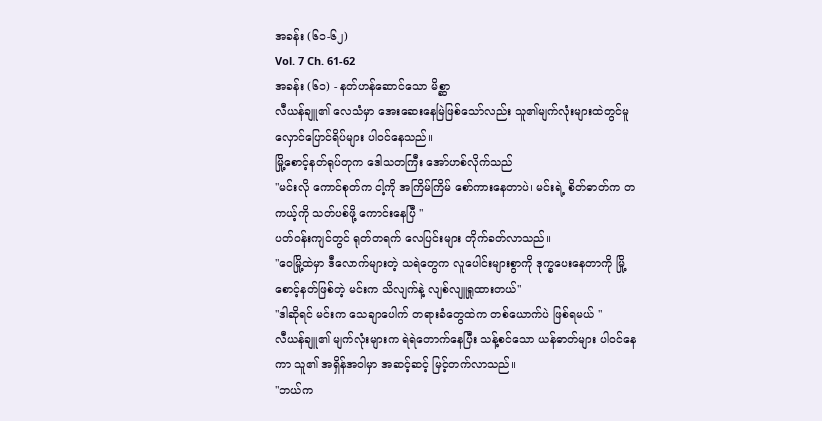အခန်း (၆၁-၆၂)
Vol. 7 Ch. 61-62
အခန်း (၆၁) - နတ်ဟန်ဆောင်သော မိစ္ဆာ
လီယန်ချူ၏ လေသံမှာ အေးဆေးနေမြဲဖြစ်သော်လည်း သူ၏မျက်လုံးများထဲတွင်မူ လှောင်ပြောင်ရိပ်များ ပါဝင်နေသည်။
မြို့စောင့်နတ်ရုပ်တုက ဒေါသတကြီး အော်ဟစ်လိုက်သည်
"မင်းလို ကောင်စုတ်က ငါ့ကို အကြိမ်ကြိမ် စော်ကားနေတာပဲ၊ မင်းရဲ့ စိတ်ဓာတ်က တကယ့်ကို သတ်ပစ်ဖို့ ကောင်းနေပြီ "
ပတ်ဝန်းကျင်တွင် ရုတ်တရက် လေပြင်းများ တိုက်ခတ်လာသည်။
"ဝေမြို့ထဲမှာ ဒီလောက်များတဲ့ သရဲတွေက လူပေါင်းများစွာကို ဒုက္ခပေးနေတာကို မြို့စောင့်နတ်ဖြစ်တဲ့ မင်းက သိလျက်နဲ့ လျစ်လျူရှုထားတယ်"
"ဒါဆိုရင် မင်းက သေချာပေါက် တရားခံတွေထဲက တစ်ယောက်ပဲ ဖြစ်ရမယ် "
လီယန်ချူ၏ မျက်လုံးများက ရဲရဲတောက်နေပြီး သန့်စင်သော ယန်ဓာတ်များ ပါဝင်နေကာ သူ၏ အရှိန်အဝါမှာ အဆင့်ဆင့် မြင့်တက်လာသည်။
"ဘယ်က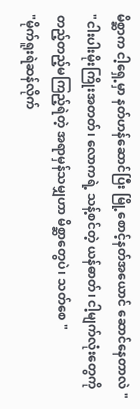မိစ္ဆာက ငါ့ရှေ့မှာ နတ်ဟန်ဆောင်ပြီး မြို့စောင့်နတ်အယောင် ဆောင်နေတာလဲ "
"ငါးပါးမိုးကြိုးအတတ်၊ လောကရဲ့ သန့်စင်တဲ့ ယန်ဓာတ်၊ ငါ့မျက်လုံးတွေကို တည့်တည့်မကြည့်ရဲတဲ့ အရာမှန်သမျှဟာ မိစ္ဆာတွေပဲ၊ သတ်စေ "
"မိုက်ရူးရဲဆန်လိုက်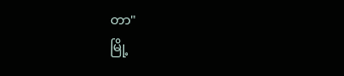တာ"
မြို့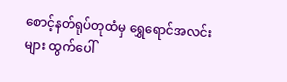စောင့်နတ်ရုပ်တုထံမှ ရွှေရောင်အလင်းများ ထွက်ပေါ်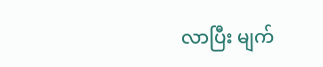လာပြီး မျက်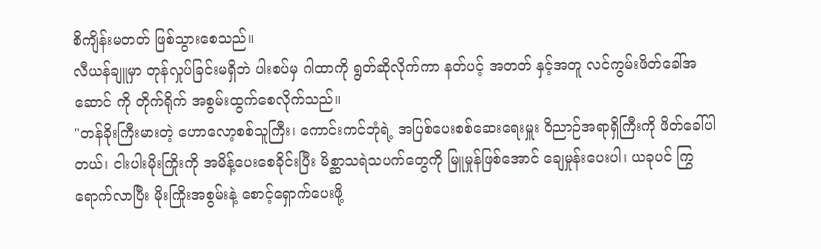စိကျိန်းမတတ် ဖြစ်သွားစေသည်။
လီယန်ချူမှာ တုန်လှုပ်ခြင်းမရှိဘဲ ပါးစပ်မှ ဂါထာကို ရွတ်ဆိုလိုက်ကာ နတ်ပင့် အတတ် နှင့်အတူ လင်ကွမ်းဖိတ်ခေါ်အဆောင် ကို တိုက်ရိုက် အစွမ်းထွက်စေလိုက်သည်။
"တန်ခိုးကြီးမားတဲ့ ဟောလော့စစ်သူကြီး၊ ကောင်းကင်ဘုံရဲ့ အပြစ်ပေးစစ်ဆေးရေးမှူး ဝိညာဉ်အရာရှိကြီးကို ဖိတ်ခေါ်ပါတယ်၊ ငါးပါးမိုးကြိုးကို အမိန့်ပေးစေခိုင်းပြီး မိစ္ဆာသရဲသပက်တွေကို မြူမှုန်ဖြစ်အောင် ချေမှုန်းပေးပါ၊ ယခုပင် ကြွရောက်လာပြီး မိုးကြိုးအစွမ်းနဲ့ စောင့်ရှောက်ပေးဖို့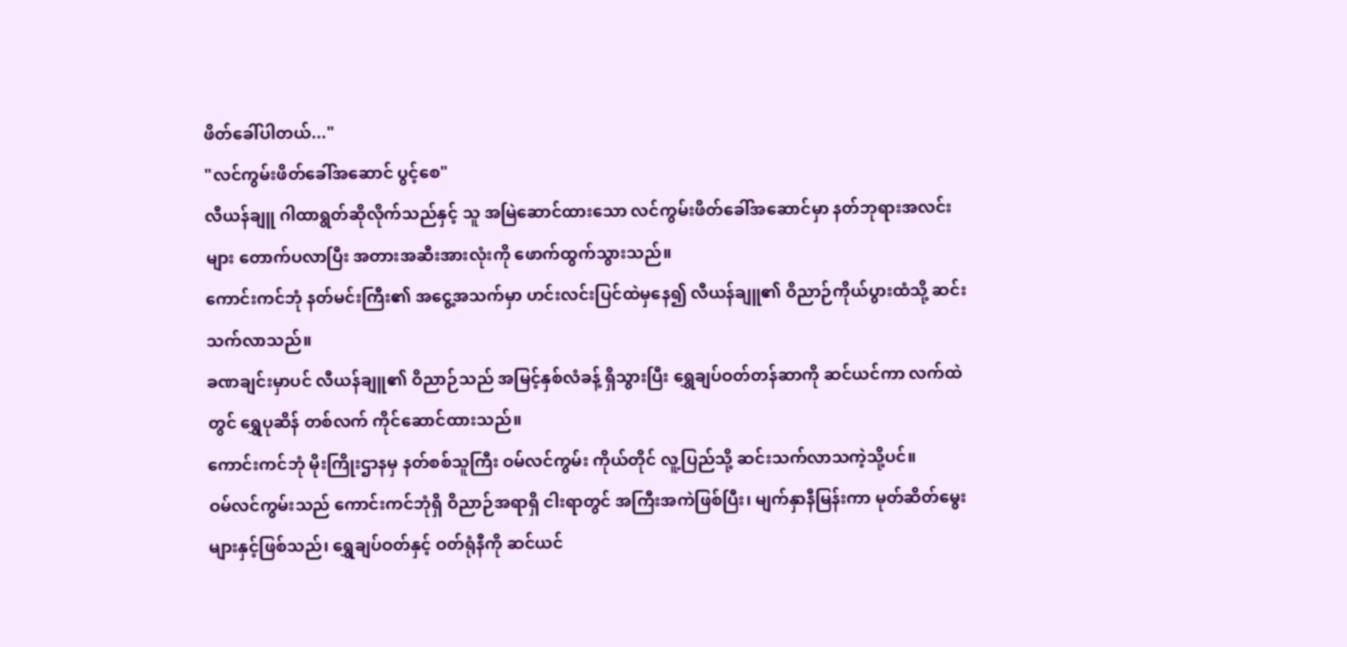ဖိတ်ခေါ်ပါတယ်..."
"လင်ကွမ်းဖိတ်ခေါ်အဆောင် ပွင့်စေ"
လီယန်ချူ ဂါထာရွတ်ဆိုလိုက်သည်နှင့် သူ အမြဲဆောင်ထားသော လင်ကွမ်းဖိတ်ခေါ်အဆောင်မှာ နတ်ဘုရားအလင်းများ တောက်ပလာပြီး အတားအဆီးအားလုံးကို ဖောက်ထွက်သွားသည်။
ကောင်းကင်ဘုံ နတ်မင်းကြီး၏ အငွေ့အသက်မှာ ဟင်းလင်းပြင်ထဲမှနေ၍ လီယန်ချူ၏ ဝိညာဉ်ကိုယ်ပွားထံသို့ ဆင်းသက်လာသည်။
ခဏချင်းမှာပင် လီယန်ချူ၏ ဝိညာဉ်သည် အမြင့်နှစ်လံခန့် ရှိသွားပြီး ရွှေချပ်ဝတ်တန်ဆာကို ဆင်ယင်ကာ လက်ထဲတွင် ရွှေပုဆိန် တစ်လက် ကိုင်ဆောင်ထားသည်။
ကောင်းကင်ဘုံ မိုးကြိုးဌာနမှ နတ်စစ်သူကြီး ဝမ်လင်ကွမ်း ကိုယ်တိုင် လူ့ပြည်သို့ ဆင်းသက်လာသကဲ့သို့ပင်။
ဝမ်လင်ကွမ်းသည် ကောင်းကင်ဘုံရှိ ဝိညာဉ်အရာရှိ ငါးရာတွင် အကြီးအကဲဖြစ်ပြီး၊ မျက်နှာနီမြန်းကာ မုတ်ဆိတ်မွေးများနှင့်ဖြစ်သည်၊ ရွှေချပ်ဝတ်နှင့် ဝတ်ရုံနီကို ဆင်ယင်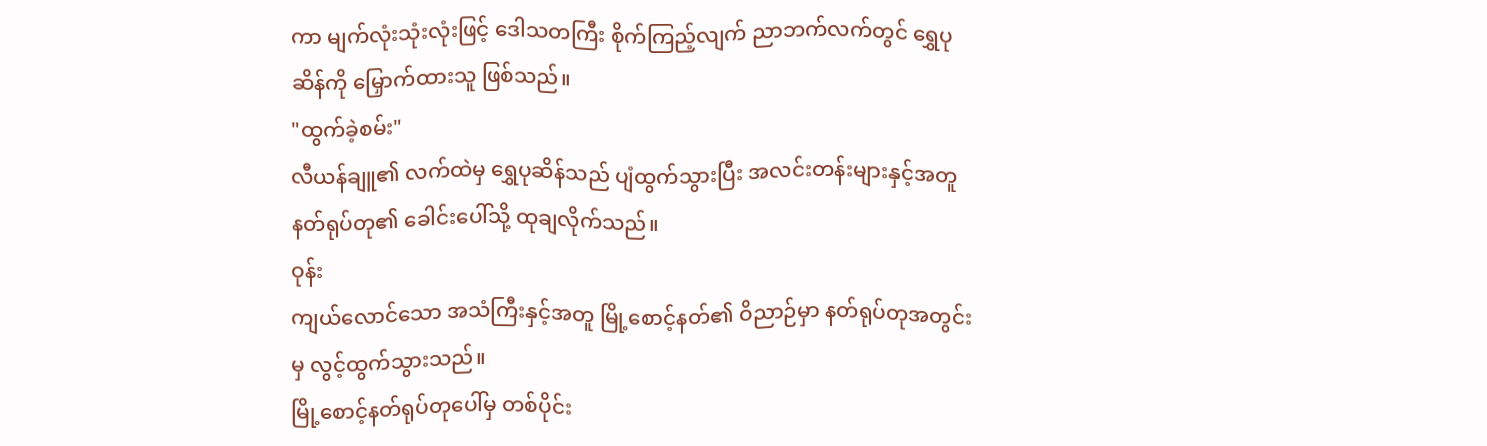ကာ မျက်လုံးသုံးလုံးဖြင့် ဒေါသတကြီး စိုက်ကြည့်လျက် ညာဘက်လက်တွင် ရွှေပုဆိန်ကို မြှောက်ထားသူ ဖြစ်သည်။
"ထွက်ခဲ့စမ်း"
လီယန်ချူ၏ လက်ထဲမှ ရွှေပုဆိန်သည် ပျံထွက်သွားပြီး အလင်းတန်းများနှင့်အတူ နတ်ရုပ်တု၏ ခေါင်းပေါ်သို့ ထုချလိုက်သည်။
ဝုန်း
ကျယ်လောင်သော အသံကြီးနှင့်အတူ မြို့စောင့်နတ်၏ ဝိညာဉ်မှာ နတ်ရုပ်တုအတွင်းမှ လွင့်ထွက်သွားသည်။
မြို့စောင့်နတ်ရုပ်တုပေါ်မှ တစ်ပိုင်း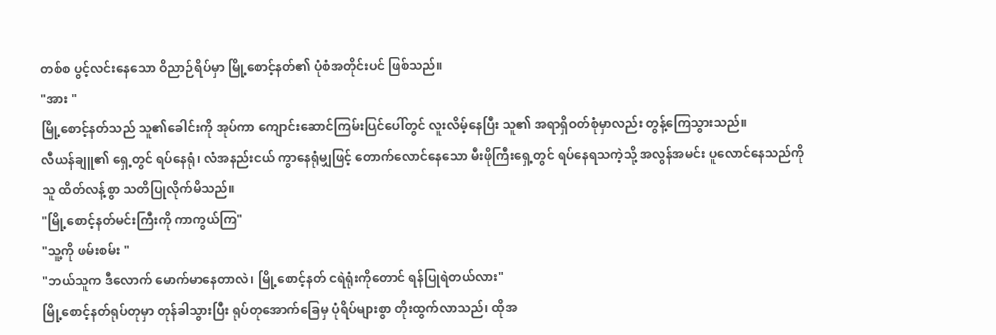တစ်စ ပွင့်လင်းနေသော ဝိညာဉ်ရိပ်မှာ မြို့စောင့်နတ်၏ ပုံစံအတိုင်းပင် ဖြစ်သည်။
"အား "
မြို့စောင့်နတ်သည် သူ၏ခေါင်းကို အုပ်ကာ ကျောင်းဆောင်ကြမ်းပြင်ပေါ်တွင် လူးလိမ့်နေပြီး သူ၏ အရာရှိဝတ်စုံမှာလည်း တွန့်ကြေသွားသည်။
လီယန်ချူ၏ ရှေ့တွင် ရပ်နေရုံ၊ လံအနည်းငယ် ကွာနေရုံမျှဖြင့် တောက်လောင်နေသော မီးဖိုကြီးရှေ့တွင် ရပ်နေရသကဲ့သို့ အလွန်အမင်း ပူလောင်နေသည်ကို သူ ထိတ်လန့်စွာ သတိပြုလိုက်မိသည်။
"မြို့စောင့်နတ်မင်းကြီးကို ကာကွယ်ကြ"
"သူ့ကို ဖမ်းစမ်း "
"ဘယ်သူက ဒီလောက် မောက်မာနေတာလဲ၊ မြို့စောင့်နတ် ငရဲရုံးကိုတောင် ရန်ပြုရဲတယ်လား"
မြို့စောင့်နတ်ရုပ်တုမှာ တုန်ခါသွားပြီး ရုပ်တုအောက်ခြေမှ ပုံရိပ်များစွာ တိုးထွက်လာသည်၊ ထိုအ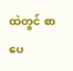ထဲတွင် စာပေ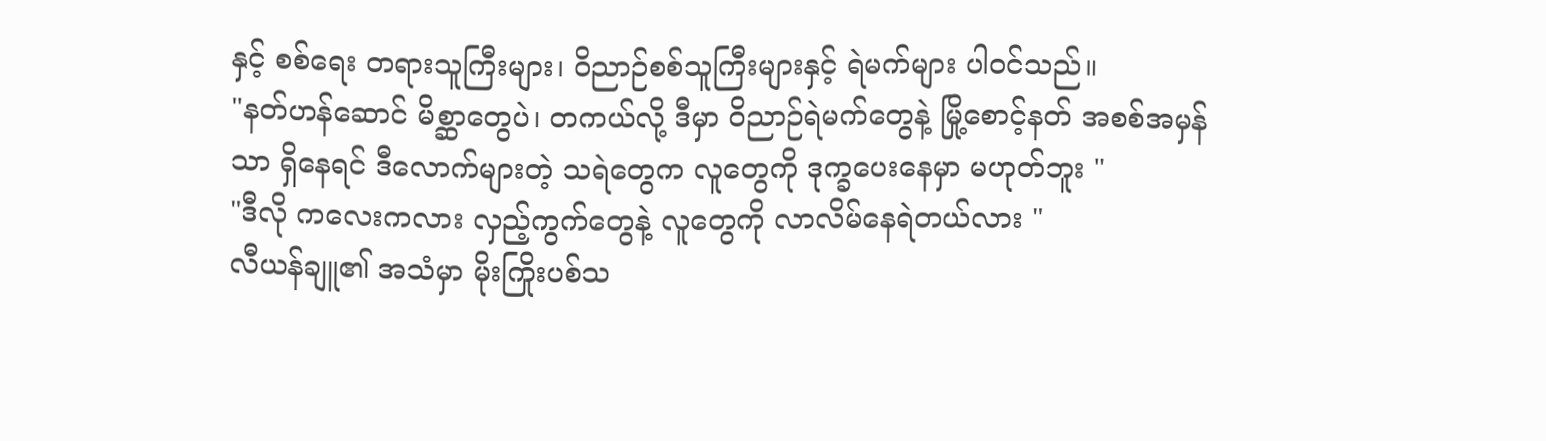နှင့် စစ်ရေး တရားသူကြီးများ၊ ဝိညာဉ်စစ်သူကြီးများနှင့် ရဲမက်များ ပါဝင်သည်။
"နတ်ဟန်ဆောင် မိစ္ဆာတွေပဲ၊ တကယ်လို့ ဒီမှာ ဝိညာဉ်ရဲမက်တွေနဲ့ မြို့စောင့်နတ် အစစ်အမှန်သာ ရှိနေရင် ဒီလောက်များတဲ့ သရဲတွေက လူတွေကို ဒုက္ခပေးနေမှာ မဟုတ်ဘူး "
"ဒီလို ကလေးကလား လှည့်ကွက်တွေနဲ့ လူတွေကို လာလိမ်နေရဲတယ်လား "
လီယန်ချူ၏ အသံမှာ မိုးကြိုးပစ်သ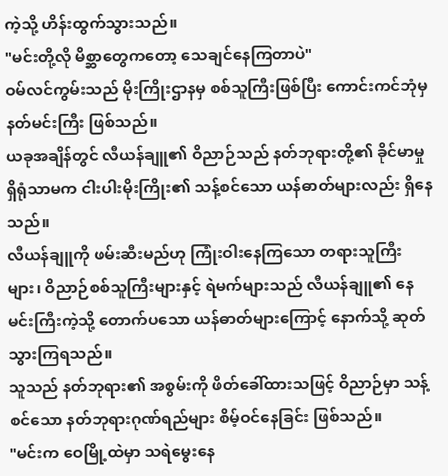ကဲ့သို့ ဟိန်းထွက်သွားသည်။
"မင်းတို့လို မိစ္ဆာတွေကတော့ သေချင်နေကြတာပဲ"
ဝမ်လင်ကွမ်းသည် မိုးကြိုးဌာနမှ စစ်သူကြီးဖြစ်ပြီး ကောင်းကင်ဘုံမှ နတ်မင်းကြီး ဖြစ်သည်။
ယခုအချိန်တွင် လီယန်ချူ၏ ဝိညာဉ်သည် နတ်ဘုရားတို့၏ ခိုင်မာမှုရှိရုံသာမက ငါးပါးမိုးကြိုး၏ သန့်စင်သော ယန်ဓာတ်များလည်း ရှိနေသည်။
လီယန်ချူကို ဖမ်းဆီးမည်ဟု ကြုံးဝါးနေကြသော တရားသူကြီးများ၊ ဝိညာဉ်စစ်သူကြီးများနှင့် ရဲမက်များသည် လီယန်ချူ၏ နေမင်းကြီးကဲ့သို့ တောက်ပသော ယန်ဓာတ်များကြောင့် နောက်သို့ ဆုတ်သွားကြရသည်။
သူသည် နတ်ဘုရား၏ အစွမ်းကို ဖိတ်ခေါ်ထားသဖြင့် ဝိညာဉ်မှာ သန့်စင်သော နတ်ဘုရားဂုဏ်ရည်များ စိမ့်ဝင်နေခြင်း ဖြစ်သည်။
"မင်းက ဝေမြို့ထဲမှာ သရဲမွေးနေ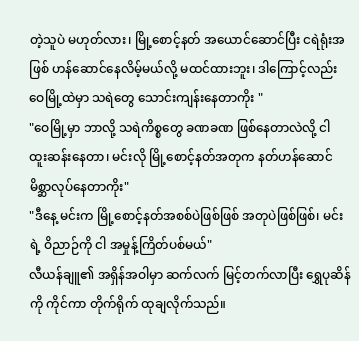တဲ့သူပဲ မဟုတ်လား၊ မြို့စောင့်နတ် အယောင်ဆောင်ပြီး ငရဲရုံးအဖြစ် ဟန်ဆောင်နေလိမ့်မယ်လို့ မထင်ထားဘူး၊ ဒါကြောင့်လည်း ဝေမြို့ထဲမှာ သရဲတွေ သောင်းကျန်းနေတာကိုး "
"ဝေမြို့မှာ ဘာလို့ သရဲကိစ္စတွေ ခဏခဏ ဖြစ်နေတာလဲလို့ ငါ ထူးဆန်းနေတာ၊ မင်းလို မြို့စောင့်နတ်အတုက နတ်ဟန်ဆောင် မိစ္ဆာလုပ်နေတာကိုး"
"ဒီနေ့ မင်းက မြို့စောင့်နတ်အစစ်ပဲဖြစ်ဖြစ် အတုပဲဖြစ်ဖြစ်၊ မင်းရဲ့ ဝိညာဉ်ကို ငါ အမှုန့်ကြိတ်ပစ်မယ်"
လီယန်ချူ၏ အရှိန်အဝါမှာ ဆက်လက် မြင့်တက်လာပြီး ရွှေပုဆိန်ကို ကိုင်ကာ တိုက်ရိုက် ထုချလိုက်သည်။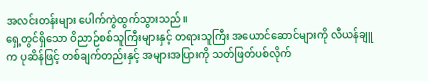အလင်းတန်းများ ပေါက်ကွဲထွက်သွားသည်။
ရှေ့တွင်ရှိသော ဝိညာဉ်စစ်သူကြီးများနှင့် တရားသူကြီး အယောင်ဆောင်များကို လီယန်ချူက ပုဆိန်ဖြင့် တစ်ချက်တည်းနှင့် အများအပြားကို သတ်ဖြတ်ပစ်လိုက်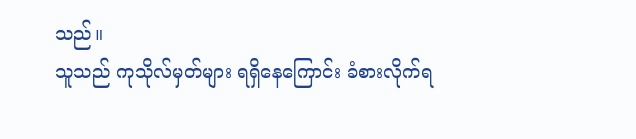သည်။
သူသည် ကုသိုလ်မှတ်များ ရရှိနေကြောင်း ခံစားလိုက်ရ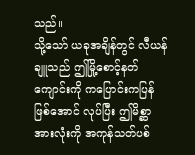သည်။
သို့သော် ယခုအချိန်တွင် လီယန်ချူသည် ဤမြို့စောင့်နတ်ကျောင်းကို ကပြောင်းကပြန်ဖြစ်အောင် လုပ်ပြီး ဤမိစ္ဆာအားလုံးကို အကုန်သတ်ပစ်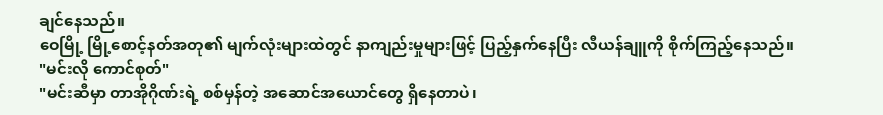ချင်နေသည်။
ဝေမြို့ မြို့စောင့်နတ်အတု၏ မျက်လုံးများထဲတွင် နာကျည်းမှုများဖြင့် ပြည့်နှက်နေပြီး လီယန်ချူကို စိုက်ကြည့်နေသည်။
"မင်းလို ကောင်စုတ်"
"မင်းဆီမှာ တာအိုဂိုဏ်းရဲ့ စစ်မှန်တဲ့ အဆောင်အယောင်တွေ ရှိနေတာပဲ၊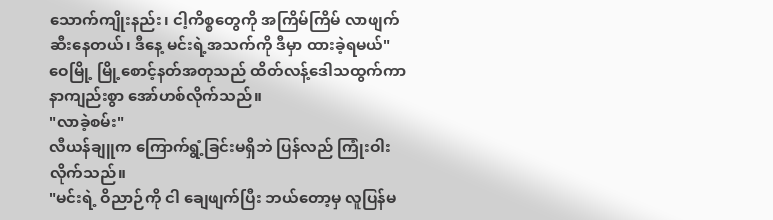သောက်ကျိုးနည်း၊ ငါ့ကိစ္စတွေကို အကြိမ်ကြိမ် လာဖျက်ဆီးနေတယ်၊ ဒီနေ့ မင်းရဲ့အသက်ကို ဒီမှာ ထားခဲ့ရမယ်"
ဝေမြို့ မြို့စောင့်နတ်အတုသည် ထိတ်လန့်ဒေါသထွက်ကာ နာကျည်းစွာ အော်ဟစ်လိုက်သည်။
"လာခဲ့စမ်း"
လီယန်ချူက ကြောက်ရွံ့ခြင်းမရှိဘဲ ပြန်လည် ကြုံးဝါးလိုက်သည်။
"မင်းရဲ့ ဝိညာဉ်ကို ငါ ချေဖျက်ပြီး ဘယ်တော့မှ လူပြန်မ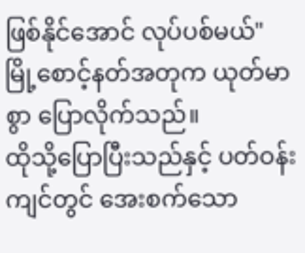ဖြစ်နိုင်အောင် လုပ်ပစ်မယ်"
မြို့စောင့်နတ်အတုက ယုတ်မာစွာ ပြောလိုက်သည်။
ထိုသို့ပြောပြီးသည်နှင့် ပတ်ဝန်းကျင်တွင် အေးစက်သော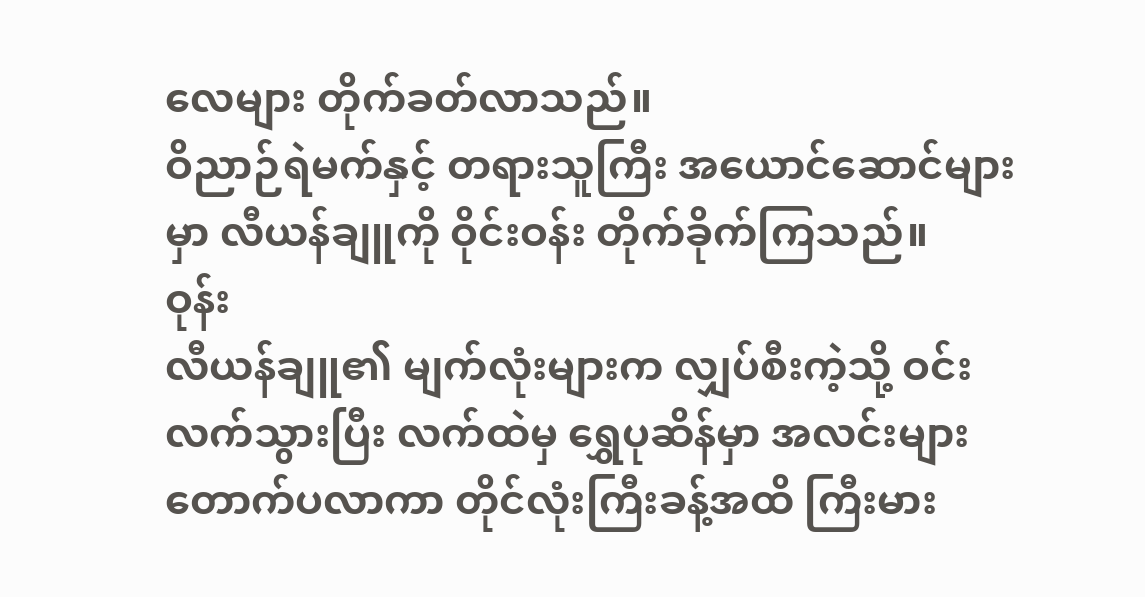လေများ တိုက်ခတ်လာသည်။
ဝိညာဉ်ရဲမက်နှင့် တရားသူကြီး အယောင်ဆောင်များမှာ လီယန်ချူကို ဝိုင်းဝန်း တိုက်ခိုက်ကြသည်။
ဝုန်း
လီယန်ချူ၏ မျက်လုံးများက လျှပ်စီးကဲ့သို့ ဝင်းလက်သွားပြီး လက်ထဲမှ ရွှေပုဆိန်မှာ အလင်းများ တောက်ပလာကာ တိုင်လုံးကြီးခန့်အထိ ကြီးမား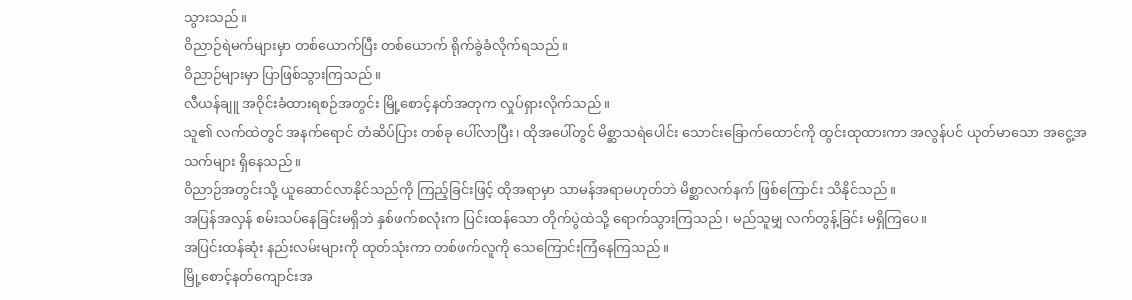သွားသည်။
ဝိညာဉ်ရဲမက်များမှာ တစ်ယောက်ပြီး တစ်ယောက် ရိုက်ခွဲခံလိုက်ရသည်။
ဝိညာဉ်များမှာ ပြာဖြစ်သွားကြသည်။
လီယန်ချူ အဝိုင်းခံထားရစဉ်အတွင်း မြို့စောင့်နတ်အတုက လှုပ်ရှားလိုက်သည်။
သူ၏ လက်ထဲတွင် အနက်ရောင် တံဆိပ်ပြား တစ်ခု ပေါ်လာပြီး၊ ထိုအပေါ်တွင် မိစ္ဆာသရဲပေါင်း သောင်းခြောက်ထောင်ကို ထွင်းထုထားကာ အလွန်ပင် ယုတ်မာသော အငွေ့အသက်များ ရှိနေသည်။
ဝိညာဉ်အတွင်းသို့ ယူဆောင်လာနိုင်သည်ကို ကြည့်ခြင်းဖြင့် ထိုအရာမှာ သာမန်အရာမဟုတ်ဘဲ မိစ္ဆာလက်နက် ဖြစ်ကြောင်း သိနိုင်သည်။
အပြန်အလှန် စမ်းသပ်နေခြင်းမရှိဘဲ နှစ်ဖက်စလုံးက ပြင်းထန်သော တိုက်ပွဲထဲသို့ ရောက်သွားကြသည်၊ မည်သူမျှ လက်တွန့်ခြင်း မရှိကြပေ။
အပြင်းထန်ဆုံး နည်းလမ်းများကို ထုတ်သုံးကာ တစ်ဖက်လူကို သေကြောင်းကြံနေကြသည်။
မြို့စောင့်နတ်ကျောင်းအ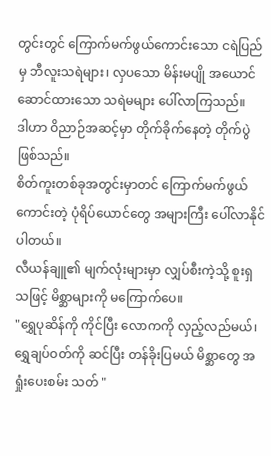တွင်းတွင် ကြောက်မက်ဖွယ်ကောင်းသော ငရဲပြည်မှ ဘီလူးသရဲများ၊ လှပသော မိန်းမပျို အယောင်ဆောင်ထားသော သရဲမများ ပေါ်လာကြသည်။
ဒါဟာ ဝိညာဉ်အဆင့်မှာ တိုက်ခိုက်နေတဲ့ တိုက်ပွဲ ဖြစ်သည်။
စိတ်ကူးတစ်ခုအတွင်းမှာတင် ကြောက်မက်ဖွယ်ကောင်းတဲ့ ပုံရိပ်ယောင်တွေ အများကြီး ပေါ်လာနိုင်ပါတယ်။
လီယန်ချူ၏ မျက်လုံးများမှာ လျှပ်စီးကဲ့သို့ စူးရှသဖြင့် မိစ္ဆာများကို မကြောက်ပေ။
"ရွှေပုဆိန်ကို ကိုင်ပြီး လောကကို လှည့်လည်မယ်၊ ရွှေချပ်ဝတ်ကို ဆင်ပြီး တန်ခိုးပြမယ် မိစ္ဆာတွေ အရှုံးပေးစမ်း သတ် "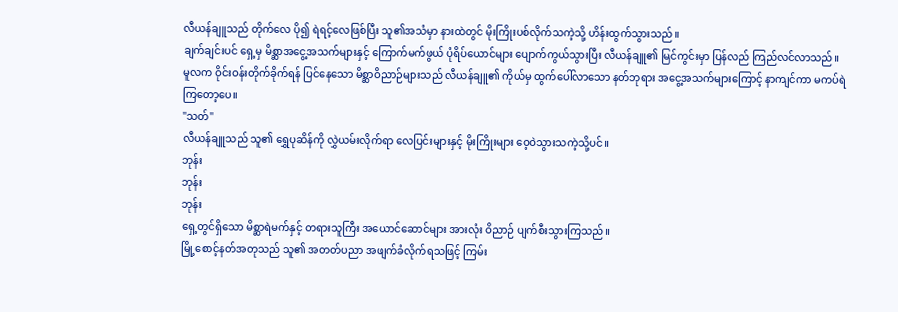လီယန်ချူသည် တိုက်လေ ပို၍ ရဲရင့်လေဖြစ်ပြီး သူ၏အသံမှာ နားထဲတွင် မိုးကြိုးပစ်လိုက်သကဲ့သို့ ဟိန်းထွက်သွားသည်။
ချက်ချင်းပင် ရှေ့မှ မိစ္ဆာအငွေ့အသက်များနှင့် ကြောက်မက်ဖွယ် ပုံရိပ်ယောင်များ ပျောက်ကွယ်သွားပြီး လီယန်ချူ၏ မြင်ကွင်းမှာ ပြန်လည် ကြည်လင်လာသည်။
မူလက ဝိုင်းဝန်းတိုက်ခိုက်ရန် ပြင်နေသော မိစ္ဆာဝိညာဉ်များသည် လီယန်ချူ၏ ကိုယ်မှ ထွက်ပေါ်လာသော နတ်ဘုရား အငွေ့အသက်များကြောင့် နာကျင်ကာ မကပ်ရဲကြတော့ပေ။
"သတ်"
လီယန်ချူသည် သူ၏ ရွှေပုဆိန်ကို လွှဲယမ်းလိုက်ရာ လေပြင်းများနှင့် မိုးကြိုးများ ဝေ့ဝဲသွားသကဲ့သို့ပင်။
ဘုန်း
ဘုန်း
ဘုန်း
ရှေ့တွင်ရှိသော မိစ္ဆာရဲမက်နှင့် တရားသူကြီး အယောင်ဆောင်များ အားလုံး ဝိညာဉ် ပျက်စီးသွားကြသည်။
မြို့စောင့်နတ်အတုသည် သူ၏ အတတ်ပညာ အဖျက်ခံလိုက်ရသဖြင့် ကြမ်း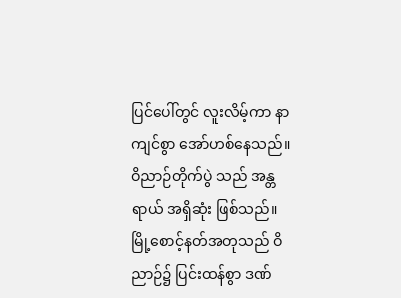ပြင်ပေါ်တွင် လူးလိမ့်ကာ နာကျင်စွာ အော်ဟစ်နေသည်။
ဝိညာဉ်တိုက်ပွဲ သည် အန္တရာယ် အရှိဆုံး ဖြစ်သည်။
မြို့စောင့်နတ်အတုသည် ဝိညာဉ်၌ ပြင်းထန်စွာ ဒဏ်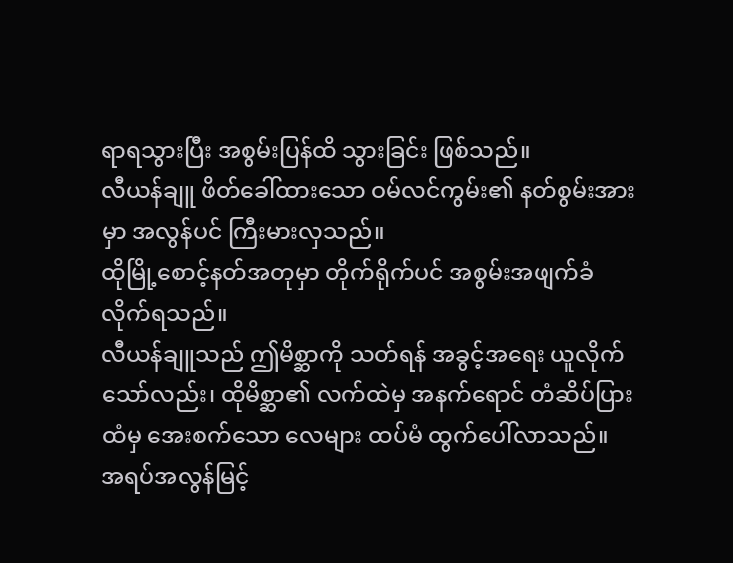ရာရသွားပြီး အစွမ်းပြန်ထိ သွားခြင်း ဖြစ်သည်။
လီယန်ချူ ဖိတ်ခေါ်ထားသော ဝမ်လင်ကွမ်း၏ နတ်စွမ်းအားမှာ အလွန်ပင် ကြီးမားလှသည်။
ထိုမြို့စောင့်နတ်အတုမှာ တိုက်ရိုက်ပင် အစွမ်းအဖျက်ခံလိုက်ရသည်။
လီယန်ချူသည် ဤမိစ္ဆာကို သတ်ရန် အခွင့်အရေး ယူလိုက်သော်လည်း၊ ထိုမိစ္ဆာ၏ လက်ထဲမှ အနက်ရောင် တံဆိပ်ပြားထံမှ အေးစက်သော လေများ ထပ်မံ ထွက်ပေါ်လာသည်။
အရပ်အလွန်မြင့်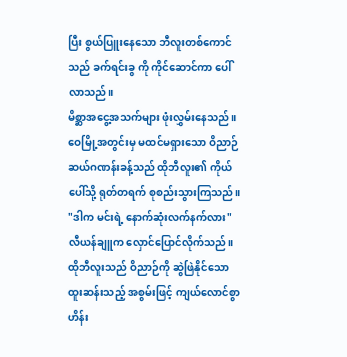ပြီး စွယ်ပြူးနေသော ဘီလူးတစ်ကောင် သည် ခက်ရင်းခွ ကို ကိုင်ဆောင်ကာ ပေါ်လာသည်။
မိစ္ဆာအငွေ့အသက်များ ဖုံးလွှမ်းနေသည်။
ဝေမြို့အတွင်းမှ မထင်မရှားသော ဝိညာဉ် ဆယ်ဂဏန်းခန့်သည် ထိုဘီလူး၏ ကိုယ်ပေါ်သို့ ရုတ်တရက် စုစည်းသွားကြသည်။
"ဒါက မင်းရဲ့ နောက်ဆုံးလက်နက်လား"
လီယန်ချူက လှောင်ပြောင်လိုက်သည်။
ထိုဘီလူးသည် ဝိညာဉ်ကို ဆွဲဖြဲနိုင်သော ထူးဆန်းသည့် အစွမ်းဖြင့် ကျယ်လောင်စွာ ဟိန်း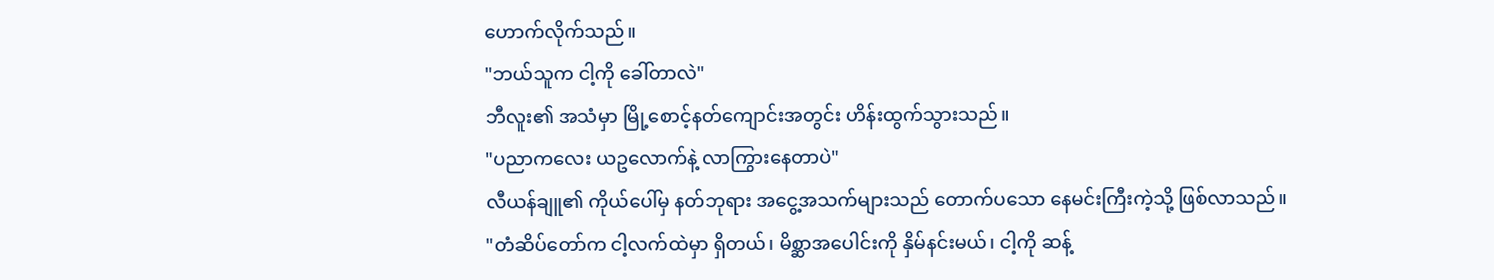ဟောက်လိုက်သည်။
"ဘယ်သူက ငါ့ကို ခေါ်တာလဲ"
ဘီလူး၏ အသံမှာ မြို့စောင့်နတ်ကျောင်းအတွင်း ဟိန်းထွက်သွားသည်။
"ပညာကလေး ယဥလောက်နဲ့ လာကြွားနေတာပဲ"
လီယန်ချူ၏ ကိုယ်ပေါ်မှ နတ်ဘုရား အငွေ့အသက်များသည် တောက်ပသော နေမင်းကြီးကဲ့သို့ ဖြစ်လာသည်။
"တံဆိပ်တော်က ငါ့လက်ထဲမှာ ရှိတယ်၊ မိစ္ဆာအပေါင်းကို နှိမ်နင်းမယ်၊ ငါ့ကို ဆန့်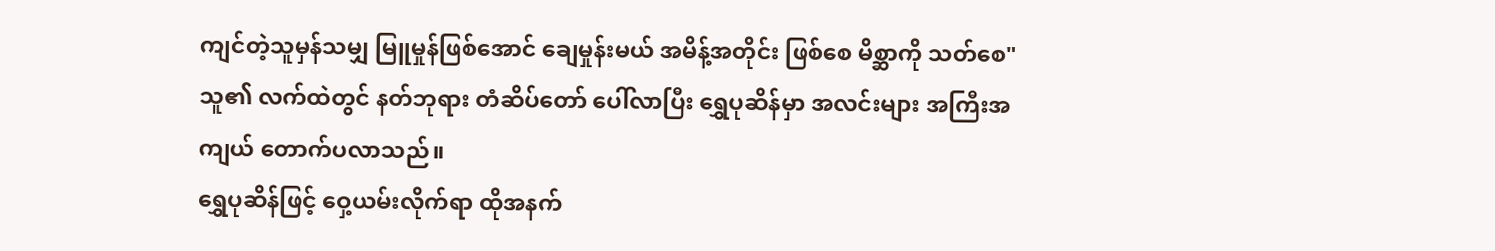ကျင်တဲ့သူမှန်သမျှ မြူမှုန်ဖြစ်အောင် ချေမှုန်းမယ် အမိန့်အတိုင်း ဖြစ်စေ မိစ္ဆာကို သတ်စေ"
သူ၏ လက်ထဲတွင် နတ်ဘုရား တံဆိပ်တော် ပေါ်လာပြီး ရွှေပုဆိန်မှာ အလင်းများ အကြီးအကျယ် တောက်ပလာသည်။
ရွှေပုဆိန်ဖြင့် ဝှေ့ယမ်းလိုက်ရာ ထိုအနက်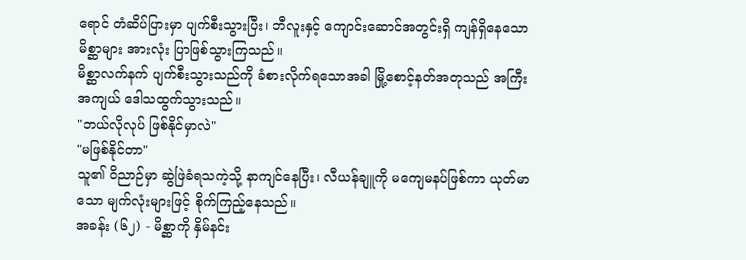ရောင် တံဆိပ်ပြားမှာ ပျက်စီးသွားပြီး၊ ဘီလူးနှင့် ကျောင်းဆောင်အတွင်းရှိ ကျန်ရှိနေသော မိစ္ဆာများ အားလုံး ပြာဖြစ်သွားကြသည်။
မိစ္ဆာလက်နက် ပျက်စီးသွားသည်ကို ခံစားလိုက်ရသောအခါ မြို့စောင့်နတ်အတုသည် အကြီးအကျယ် ဒေါသထွက်သွားသည်။
"ဘယ်လိုလုပ် ဖြစ်နိုင်မှာလဲ"
"မဖြစ်နိုင်တာ"
သူ၏ ဝိညာဉ်မှာ ဆွဲဖြဲခံရသကဲ့သို့ နာကျင်နေပြီး၊ လီယန်ချူကို မကျေမနပ်ဖြစ်ကာ ယုတ်မာသော မျက်လုံးများဖြင့် စိုက်ကြည့်နေသည်။
အခန်း (၆၂) - မိစ္ဆာကို နှိမ်နင်း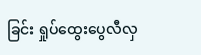ခြင်း ရှုပ်ထွေးပွေလီလှ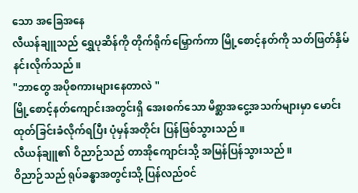သော အခြေအနေ
လီယန်ချူသည် ရွှေပုဆိန်ကို တိုက်ရိုက်မြှောက်ကာ မြို့စောင့်နတ်ကို သတ်ဖြတ်နှိမ်နင်းလိုက်သည်။
"ဘာတွေ အပိုစကားများနေတာလဲ "
မြို့စောင့်နတ်ကျောင်းအတွင်းရှိ အေးစက်သော မိစ္ဆာအငွေ့အသက်များမှာ မောင်းထုတ်ခြင်းခံလိုက်ရပြီး ပုံမှန်အတိုင်း ပြန်ဖြစ်သွားသည်။
လီယန်ချူ၏ ဝိညာဉ်သည် တာအိုကျောင်းသို့ အမြန်ပြန်သွားသည်။
ဝိညာဉ်သည် ရုပ်ခန္ဓာအတွင်းသို့ ပြန်လည်ဝင်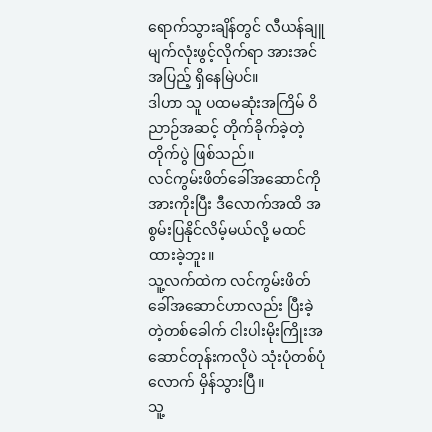ရောက်သွားချိန်တွင် လီယန်ချူ မျက်လုံးဖွင့်လိုက်ရာ အားအင်အပြည့် ရှိနေမြဲပင်။
ဒါဟာ သူ ပထမဆုံးအကြိမ် ဝိညာဉ်အဆင့် တိုက်ခိုက်ခဲ့တဲ့ တိုက်ပွဲ ဖြစ်သည်။
လင်ကွမ်းဖိတ်ခေါ်အဆောင်ကို အားကိုးပြီး ဒီလောက်အထိ အစွမ်းပြနိုင်လိမ့်မယ်လို့ မထင်ထားခဲ့ဘူး။
သူ့လက်ထဲက လင်ကွမ်းဖိတ်ခေါ်အဆောင်ဟာလည်း ပြီးခဲ့တဲ့တစ်ခေါက် ငါးပါးမိုးကြိုးအဆောင်တုန်းကလိုပဲ သုံးပုံတစ်ပုံလောက် မှိန်သွားပြီ။
သူ့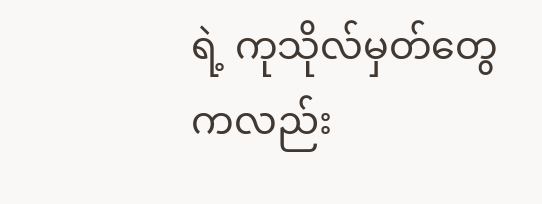ရဲ့ ကုသိုလ်မှတ်တွေကလည်း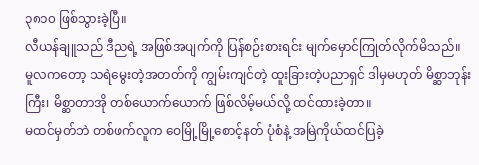၃၈၁၀ ဖြစ်သွားခဲ့ပြီ။
လီယန်ချူသည် ဒီညရဲ့ အဖြစ်အပျက်ကို ပြန်စဉ်းစားရင်း မျက်မှောင်ကြုတ်လိုက်မိသည်။
မူလကတော့ သရဲမွေးတဲ့အတတ်ကို ကျွမ်းကျင်တဲ့ ထူးခြားတဲ့ပညာရှင် ဒါမှမဟုတ် မိစ္ဆာဘုန်းကြီး၊ မိစ္ဆာတာအို တစ်ယောက်ယောက် ဖြစ်လိမ့်မယ်လို့ ထင်ထားခဲ့တာ။
မထင်မှတ်ဘဲ တစ်ဖက်လူက ဝေမြို့မြို့စောင့်နတ် ပုံစံနဲ့ အမြဲကိုယ်ထင်ပြခဲ့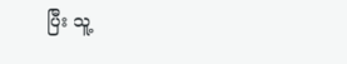ပြီး သူ့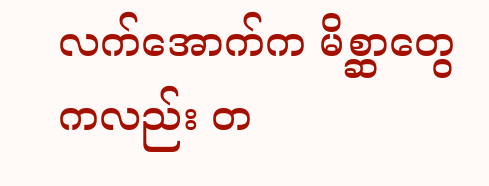လက်အောက်က မိစ္ဆာတွေကလည်း တ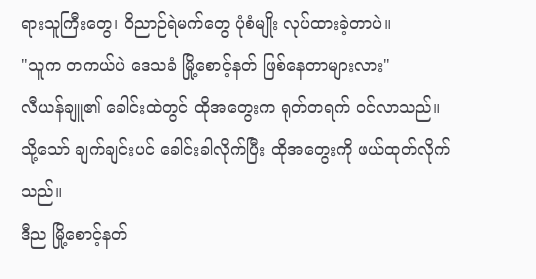ရားသူကြီးတွေ၊ ဝိညာဉ်ရဲမက်တွေ ပုံစံမျိုး လုပ်ထားခဲ့တာပဲ။
"သူက တကယ်ပဲ ဒေသခံ မြို့စောင့်နတ် ဖြစ်နေတာများလား"
လီယန်ချူ၏ ခေါင်းထဲတွင် ထိုအတွေးက ရုတ်တရက် ဝင်လာသည်။
သို့သော် ချက်ချင်းပင် ခေါင်းခါလိုက်ပြီး ထိုအတွေးကို ဖယ်ထုတ်လိုက်သည်။
ဒီည မြို့စောင့်နတ်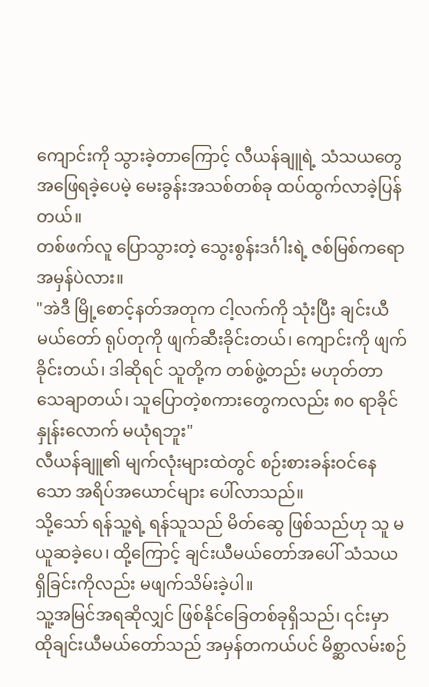ကျောင်းကို သွားခဲ့တာကြောင့် လီယန်ချူရဲ့ သံသယတွေ အဖြေရခဲ့ပေမဲ့ မေးခွန်းအသစ်တစ်ခု ထပ်ထွက်လာခဲ့ပြန်တယ်။
တစ်ဖက်လူ ပြောသွားတဲ့ သွေးစွန်းဒင်္ဂါးရဲ့ ဇစ်မြစ်ကရော အမှန်ပဲလား။
"အဲဒီ မြို့စောင့်နတ်အတုက ငါ့လက်ကို သုံးပြီး ချင်းယီမယ်တော် ရုပ်တုကို ဖျက်ဆီးခိုင်းတယ်၊ ကျောင်းကို ဖျက်ခိုင်းတယ်၊ ဒါဆိုရင် သူတို့က တစ်ဖွဲ့တည်း မဟုတ်တာ သေချာတယ်၊ သူပြောတဲ့စကားတွေကလည်း ၈၀ ရာခိုင်နှုန်းလောက် မယုံရဘူး"
လီယန်ချူ၏ မျက်လုံးများထဲတွင် စဉ်းစားခန်းဝင်နေသော အရိပ်အယောင်များ ပေါ်လာသည်။
သို့သော် ရန်သူ့ရဲ့ ရန်သူသည် မိတ်ဆွေ ဖြစ်သည်ဟု သူ မယူဆခဲ့ပေ၊ ထို့ကြောင့် ချင်းယီမယ်တော်အပေါ် သံသယရှိခြင်းကိုလည်း မဖျက်သိမ်းခဲ့ပါ။
သူ့အမြင်အရဆိုလျှင် ဖြစ်နိုင်ခြေတစ်ခုရှိသည်၊ ၎င်းမှာ ထိုချင်းယီမယ်တော်သည် အမှန်တကယ်ပင် မိစ္ဆာလမ်းစဉ်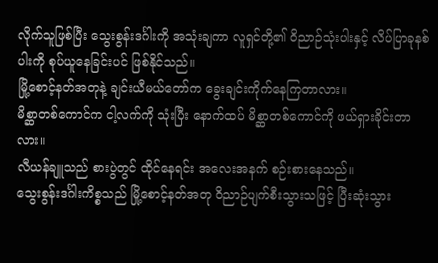လိုက်သူဖြစ်ပြီး သွေးစွန်းဒင်္ဂါးကို အသုံးချကာ လူရှင်တို့၏ ဝိညာဉ်သုံးပါးနှင့် လိပ်ပြာခုနစ်ပါးကို စုပ်ယူနေခြင်းပင် ဖြစ်နိုင်သည်။
မြို့စောင့်နတ်အတုနဲ့ ချင်းယီမယ်တော်က ခွေးချင်းကိုက်နေကြတာလား။
မိစ္ဆာတစ်ကောင်က ငါ့လက်ကို သုံးပြီး နောက်ထပ် မိစ္ဆာတစ်ကောင်ကို ဖယ်ရှားခိုင်းတာလား။
လီယန်ချူသည် စားပွဲတွင် ထိုင်နေရင်း အလေးအနက် စဉ်းစားနေသည်။
သွေးစွန်းဒင်္ဂါးကိစ္စသည် မြို့စောင့်နတ်အတု ဝိညာဉ်ပျက်စီးသွားသဖြင့် ပြီးဆုံးသွား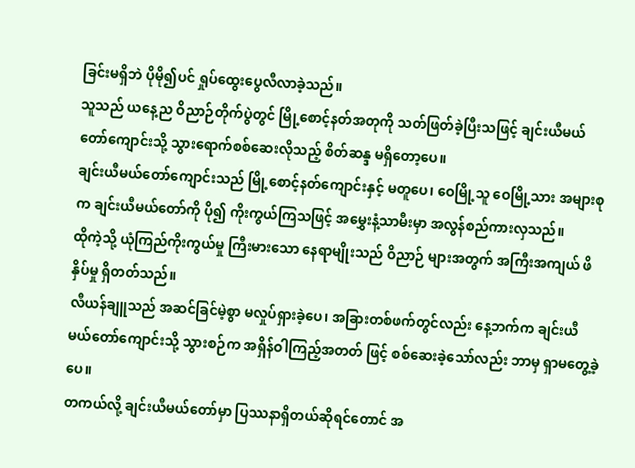ခြင်းမရှိဘဲ ပိုမို၍ပင် ရှုပ်ထွေးပွေလီလာခဲ့သည်။
သူသည် ယနေ့ည ဝိညာဉ်တိုက်ပွဲတွင် မြို့စောင့်နတ်အတုကို သတ်ဖြတ်ခဲ့ပြီးသဖြင့် ချင်းယီမယ်တော်ကျောင်းသို့ သွားရောက်စစ်ဆေးလိုသည့် စိတ်ဆန္ဒ မရှိတော့ပေ။
ချင်းယီမယ်တော်ကျောင်းသည် မြို့စောင့်နတ်ကျောင်းနှင့် မတူပေ၊ ဝေမြို့သူ ဝေမြို့သား အများစုက ချင်းယီမယ်တော်ကို ပို၍ ကိုးကွယ်ကြသဖြင့် အမွှေးနံ့သာမီးမှာ အလွန်စည်ကားလှသည်။
ထိုကဲ့သို့ ယုံကြည်ကိုးကွယ်မှု ကြီးမားသော နေရာမျိုးသည် ဝိညာဉ် များအတွက် အကြီးအကျယ် ဖိနှိပ်မှု ရှိတတ်သည်။
လီယန်ချူသည် အဆင်ခြင်မဲ့စွာ မလှုပ်ရှားခဲ့ပေ၊ အခြားတစ်ဖက်တွင်လည်း နေ့ဘက်က ချင်းယီမယ်တော်ကျောင်းသို့ သွားစဉ်က အရှိန်ဝါကြည့်အတတ် ဖြင့် စစ်ဆေးခဲ့သော်လည်း ဘာမှ ရှာမတွေ့ခဲ့ပေ။
တကယ်လို့ ချင်းယီမယ်တော်မှာ ပြဿနာရှိတယ်ဆိုရင်တောင် အ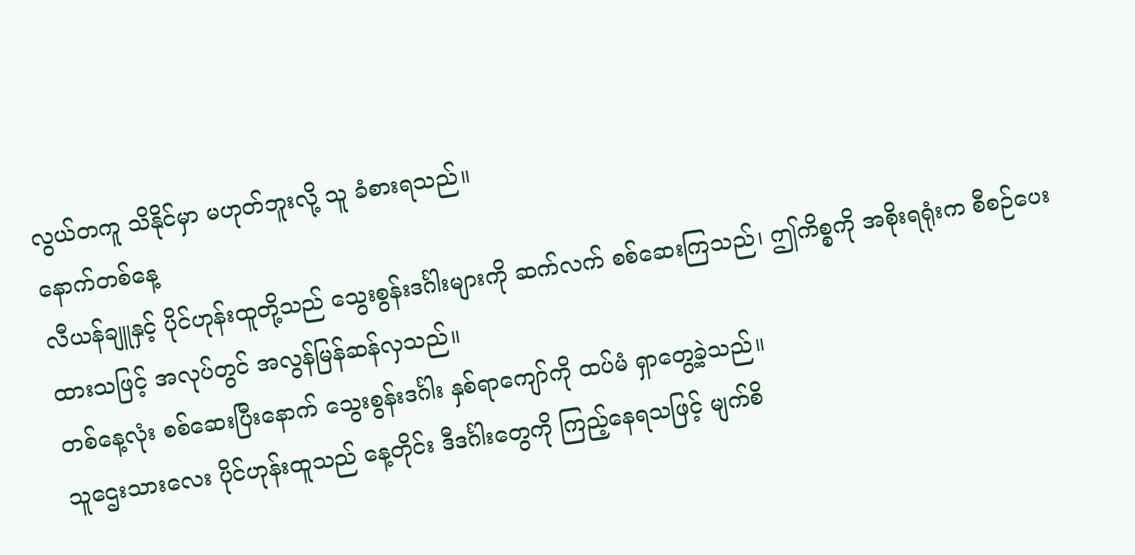လွယ်တကူ သိနိုင်မှာ မဟုတ်ဘူးလို့ သူ ခံစားရသည်။
နောက်တစ်နေ့
လီယန်ချူနှင့် ပိုင်ဟုန်းထူတို့သည် သွေးစွန်းဒင်္ဂါးများကို ဆက်လက် စစ်ဆေးကြသည်၊ ဤကိစ္စကို အစိုးရရုံးက စီစဉ်ပေးထားသဖြင့် အလုပ်တွင် အလွန်မြန်ဆန်လှသည်။
တစ်နေ့လုံး စစ်ဆေးပြီးနောက် သွေးစွန်းဒင်္ဂါး နှစ်ရာကျော်ကို ထပ်မံ ရှာတွေ့ခဲ့သည်။
သူဌေးသားလေး ပိုင်ဟုန်းထူသည် နေ့တိုင်း ဒီဒင်္ဂါးတွေကို ကြည့်နေရသဖြင့် မျက်စိ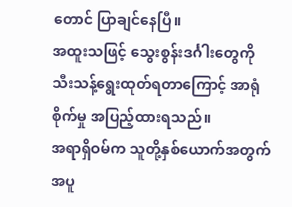တောင် ပြာချင်နေပြီ။
အထူးသဖြင့် သွေးစွန်းဒင်္ဂါးတွေကို သီးသန့်ရွေးထုတ်ရတာကြောင့် အာရုံစိုက်မှု အပြည့်ထားရသည်။
အရာရှိဝမ်က သူတို့နှစ်ယောက်အတွက် အပူ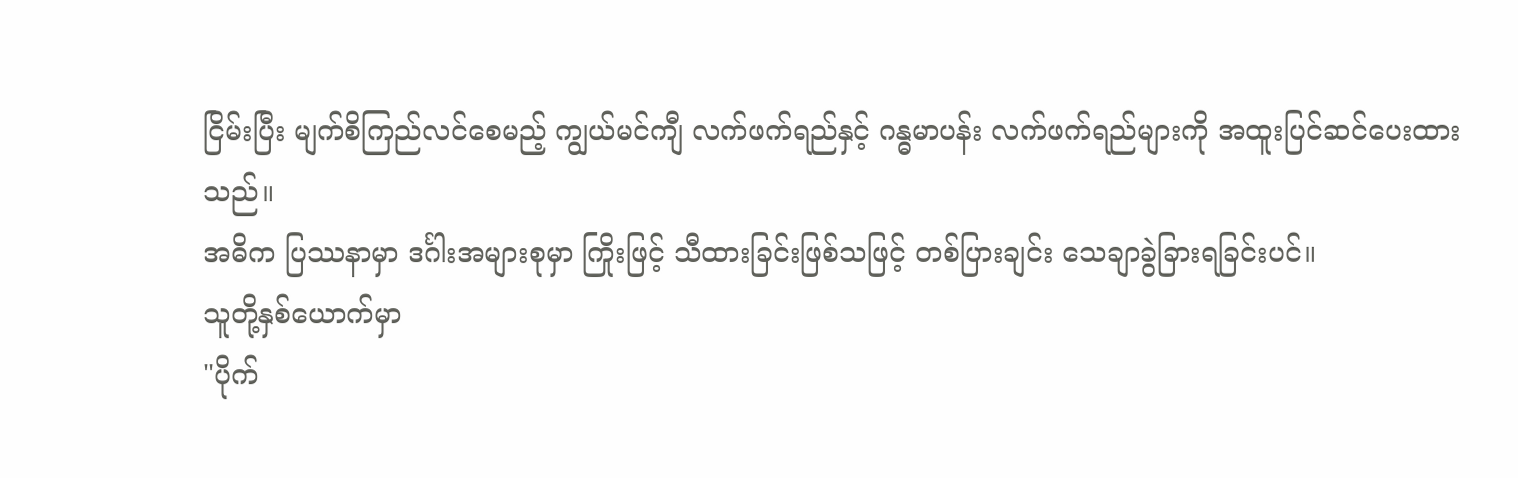ငြိမ်းပြီး မျက်စိကြည်လင်စေမည့် ကျွယ်မင်ကျီ လက်ဖက်ရည်နှင့် ဂန္ဓမာပန်း လက်ဖက်ရည်များကို အထူးပြင်ဆင်ပေးထားသည်။
အဓိက ပြဿနာမှာ ဒင်္ဂါးအများစုမှာ ကြိုးဖြင့် သီထားခြင်းဖြစ်သဖြင့် တစ်ပြားချင်း သေချာခွဲခြားရခြင်းပင်။
သူတို့နှစ်ယောက်မှာ
"ပိုက်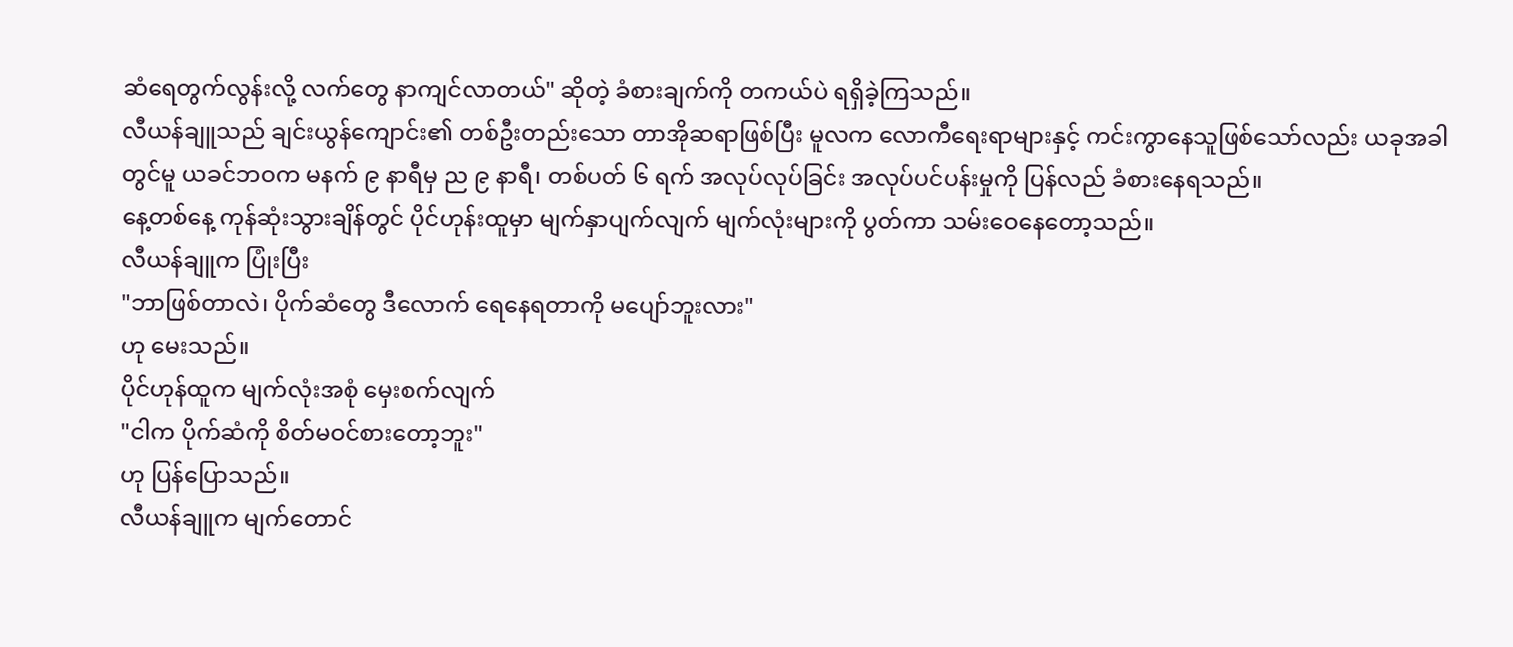ဆံရေတွက်လွန်းလို့ လက်တွေ နာကျင်လာတယ်" ဆိုတဲ့ ခံစားချက်ကို တကယ်ပဲ ရရှိခဲ့ကြသည်။
လီယန်ချူသည် ချင်းယွန်ကျောင်း၏ တစ်ဦးတည်းသော တာအိုဆရာဖြစ်ပြီး မူလက လောကီရေးရာများနှင့် ကင်းကွာနေသူဖြစ်သော်လည်း ယခုအခါတွင်မူ ယခင်ဘဝက မနက် ၉ နာရီမှ ည ၉ နာရီ၊ တစ်ပတ် ၆ ရက် အလုပ်လုပ်ခြင်း အလုပ်ပင်ပန်းမှုကို ပြန်လည် ခံစားနေရသည်။
နေ့တစ်နေ့ ကုန်ဆုံးသွားချိန်တွင် ပိုင်ဟုန်းထူမှာ မျက်နှာပျက်လျက် မျက်လုံးများကို ပွတ်ကာ သမ်းဝေနေတော့သည်။
လီယန်ချူက ပြုံးပြီး
"ဘာဖြစ်တာလဲ၊ ပိုက်ဆံတွေ ဒီလောက် ရေနေရတာကို မပျော်ဘူးလား"
ဟု မေးသည်။
ပိုင်ဟုန်ထူက မျက်လုံးအစုံ မှေးစက်လျက်
"ငါက ပိုက်ဆံကို စိတ်မဝင်စားတော့ဘူး"
ဟု ပြန်ပြောသည်။
လီယန်ချူက မျက်တောင်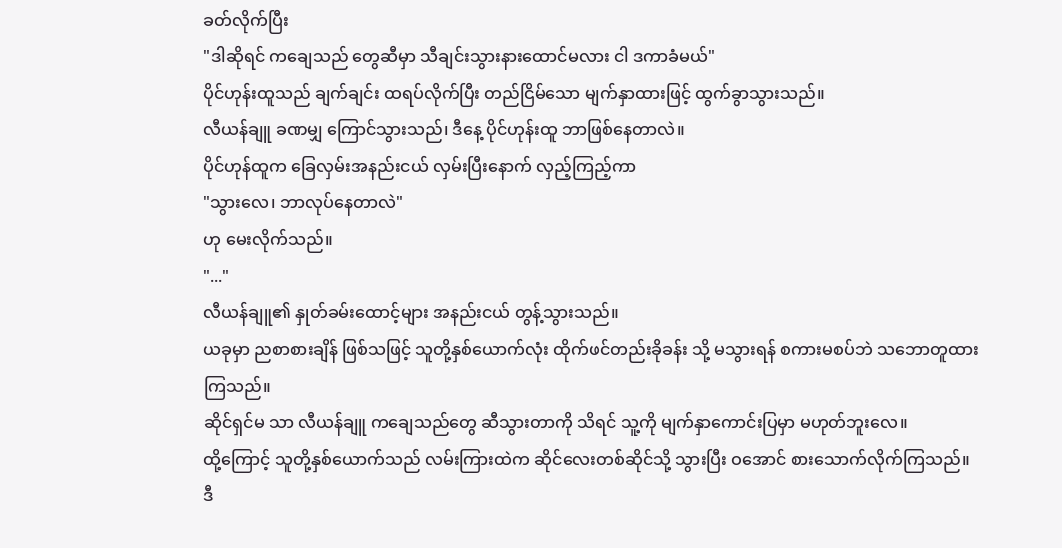ခတ်လိုက်ပြီး
"ဒါဆိုရင် ကချေသည် တွေဆီမှာ သီချင်းသွားနားထောင်မလား ငါ ဒကာခံမယ်"
ပိုင်ဟုန်းထူသည် ချက်ချင်း ထရပ်လိုက်ပြီး တည်ငြိမ်သော မျက်နှာထားဖြင့် ထွက်ခွာသွားသည်။
လီယန်ချူ ခဏမျှ ကြောင်သွားသည်၊ ဒီနေ့ ပိုင်ဟုန်းထူ ဘာဖြစ်နေတာလဲ။
ပိုင်ဟုန်ထူက ခြေလှမ်းအနည်းငယ် လှမ်းပြီးနောက် လှည့်ကြည့်ကာ
"သွားလေ၊ ဘာလုပ်နေတာလဲ"
ဟု မေးလိုက်သည်။
"..."
လီယန်ချူ၏ နှုတ်ခမ်းထောင့်များ အနည်းငယ် တွန့်သွားသည်။
ယခုမှာ ညစာစားချိန် ဖြစ်သဖြင့် သူတို့နှစ်ယောက်လုံး ထိုက်ဖင်တည်းခိုခန်း သို့ မသွားရန် စကားမစပ်ဘဲ သဘောတူထားကြသည်။
ဆိုင်ရှင်မ သာ လီယန်ချူ ကချေသည်တွေ ဆီသွားတာကို သိရင် သူ့ကို မျက်နှာကောင်းပြမှာ မဟုတ်ဘူးလေ။
ထို့ကြောင့် သူတို့နှစ်ယောက်သည် လမ်းကြားထဲက ဆိုင်လေးတစ်ဆိုင်သို့ သွားပြီး ဝအောင် စားသောက်လိုက်ကြသည်။
ဒီ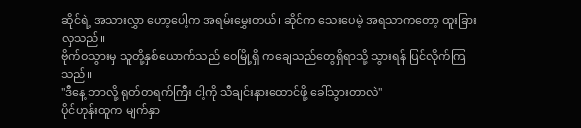ဆိုင်ရဲ့ အသားလွှာ ဟော့ပေါ့က အရမ်းမွှေးတယ်၊ ဆိုင်က သေးပေမဲ့ အရသာကတော့ ထူးခြားလှသည်။
ဗိုက်ဝသွားမှ သူတို့နှစ်ယောက်သည် ဝေမြို့ရှိ ကချေသည်တွေရှိရာသို့ သွားရန် ပြင်လိုက်ကြသည်။
"ဒီနေ့ ဘာလို့ ရုတ်တရက်ကြီး ငါ့ကို သီချင်းနားထောင်ဖို့ ခေါ်သွားတာလဲ"
ပိုင်ဟုန်းထူက မျက်နှာ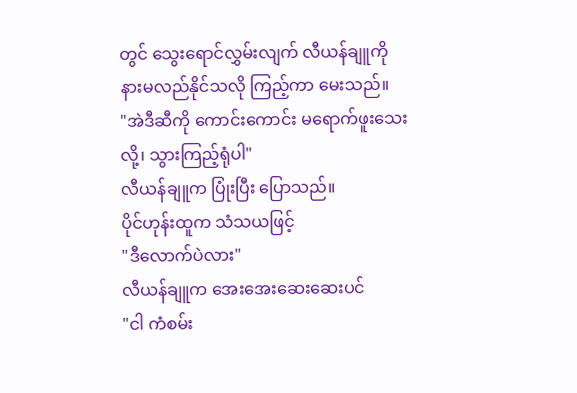တွင် သွေးရောင်လွှမ်းလျက် လီယန်ချူကို နားမလည်နိုင်သလို ကြည့်ကာ မေးသည်။
"အဲဒီဆီကို ကောင်းကောင်း မရောက်ဖူးသေးလို့၊ သွားကြည့်ရုံပါ"
လီယန်ချူက ပြုံးပြီး ပြောသည်။
ပိုင်ဟုန်းထူက သံသယဖြင့်
"ဒီလောက်ပဲလား"
လီယန်ချူက အေးအေးဆေးဆေးပင်
"ငါ ကံစမ်း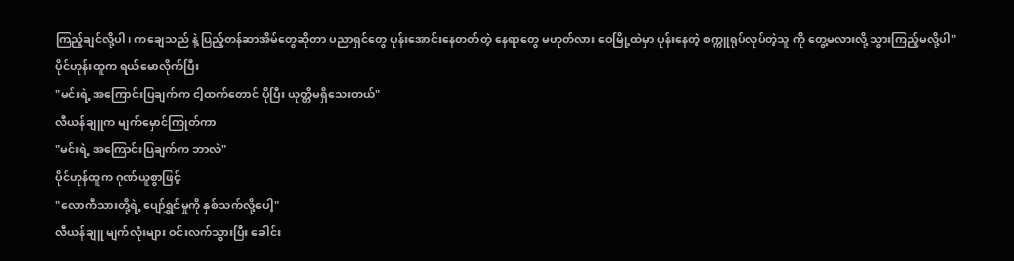ကြည့်ချင်လို့ပါ၊ ကချေသည် နဲ့ ပြည့်တန်ဆာအိမ်တွေဆိုတာ ပညာရှင်တွေ ပုန်းအောင်းနေတတ်တဲ့ နေရာတွေ မဟုတ်လား ဝေမြို့ထဲမှာ ပုန်းနေတဲ့ စက္ကူရုပ်လုပ်တဲ့သူ ကို တွေ့မလားလို့ သွားကြည့်မလို့ပါ"
ပိုင်ဟုန်းထူက ရယ်မောလိုက်ပြီး
"မင်းရဲ့ အကြောင်းပြချက်က ငါ့ထက်တောင် ပိုပြီး ယုတ္တိမရှိသေးတယ်"
လီယန်ချူက မျက်မှောင်ကြုတ်ကာ
"မင်းရဲ့ အကြောင်းပြချက်က ဘာလဲ"
ပိုင်ဟုန်ထူက ဂုဏ်ယူစွာဖြင့်
"လောကီသားတို့ရဲ့ ပျော်ရွှင်မှုကို နှစ်သက်လို့ပေါ့"
လီယန်ချူ မျက်လုံးများ ဝင်းလက်သွားပြီး ခေါင်း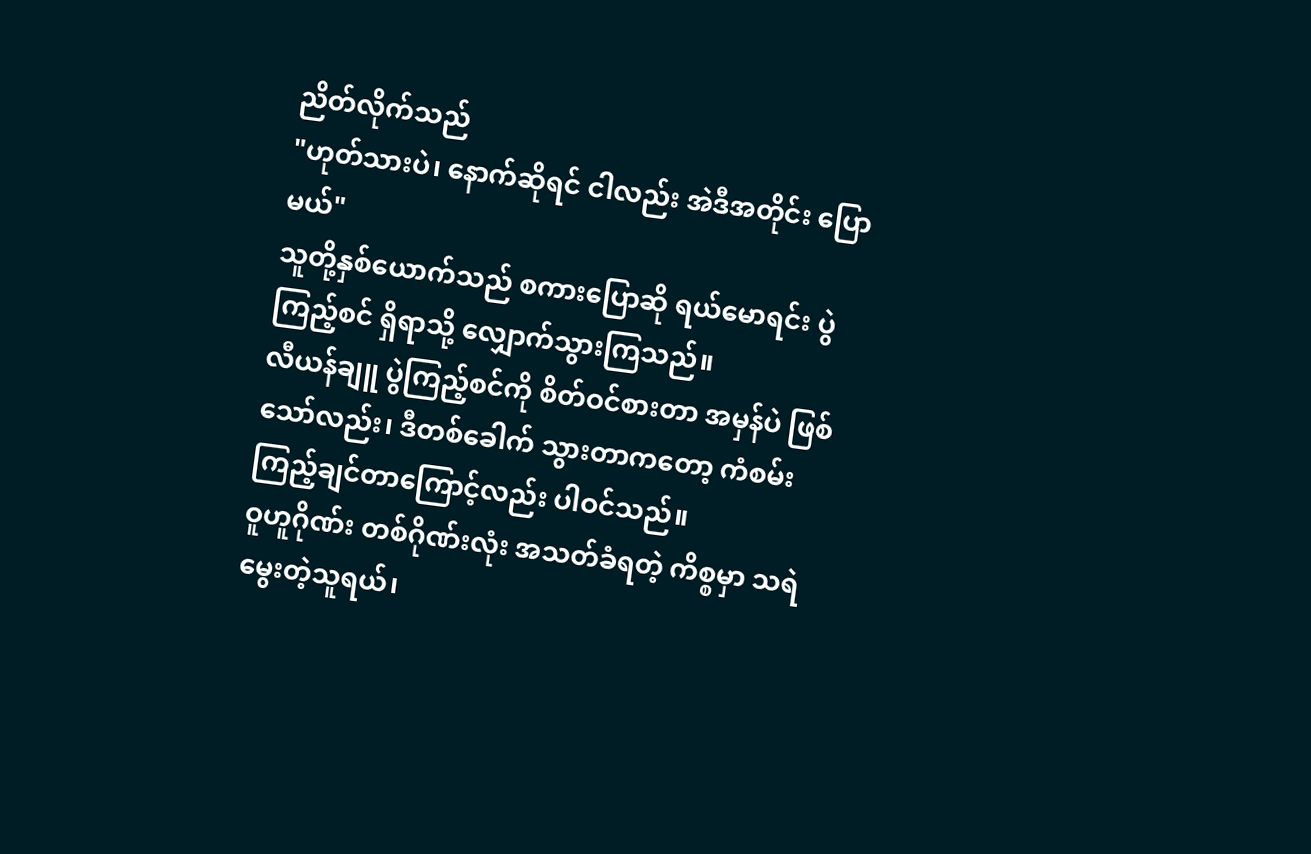ညိတ်လိုက်သည်
"ဟုတ်သားပဲ၊ နောက်ဆိုရင် ငါလည်း အဲဒီအတိုင်း ပြောမယ်"
သူတို့နှစ်ယောက်သည် စကားပြောဆို ရယ်မောရင်း ပွဲကြည့်စင် ရှိရာသို့ လျှောက်သွားကြသည်။
လီယန်ချူ ပွဲကြည့်စင်ကို စိတ်ဝင်စားတာ အမှန်ပဲ ဖြစ်သော်လည်း၊ ဒီတစ်ခေါက် သွားတာကတော့ ကံစမ်းကြည့်ချင်တာကြောင့်လည်း ပါဝင်သည်။
ဝူဟူဂိုဏ်း တစ်ဂိုဏ်းလုံး အသတ်ခံရတဲ့ ကိစ္စမှာ သရဲမွေးတဲ့သူရယ်၊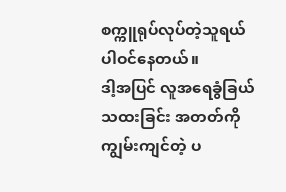စက္ကူရုပ်လုပ်တဲ့သူရယ် ပါဝင်နေတယ်။
ဒါ့အပြင် လူအရေခွံခြယ်သထးခြင်း အတတ်ကို ကျွမ်းကျင်တဲ့ ပ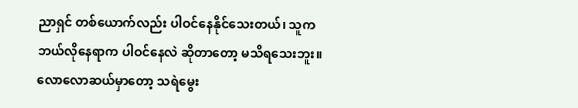ညာရှင် တစ်ယောက်လည်း ပါဝင်နေနိုင်သေးတယ်၊ သူက ဘယ်လိုနေရာက ပါဝင်နေလဲ ဆိုတာတော့ မသိရသေးဘူး။
လောလောဆယ်မှာတော့ သရဲမွေး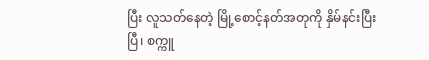ပြီး လူသတ်နေတဲ့ မြို့စောင့်နတ်အတုကို နှိမ်နင်းပြီးပြီ၊ စက္ကူ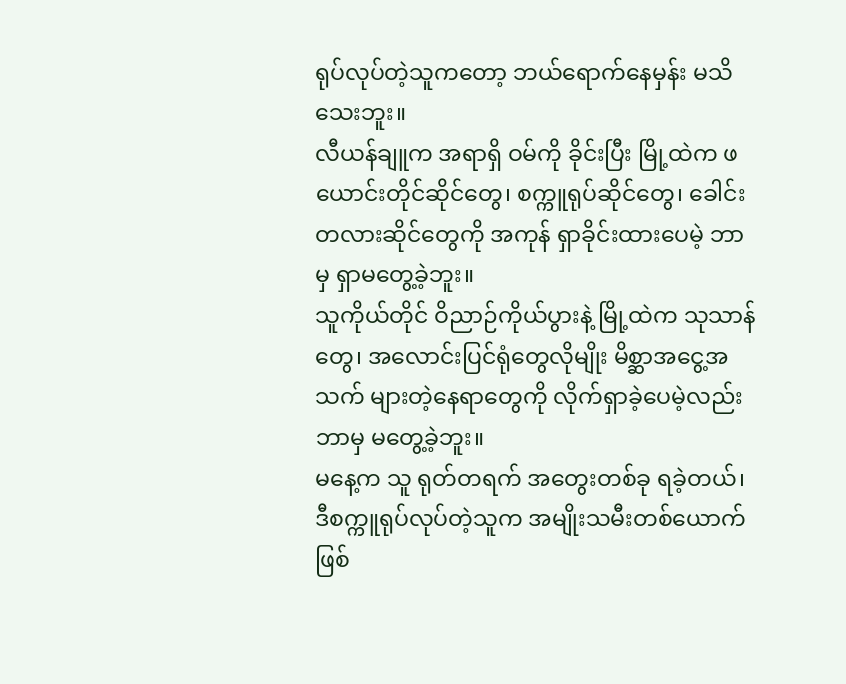ရုပ်လုပ်တဲ့သူကတော့ ဘယ်ရောက်နေမှန်း မသိသေးဘူး။
လီယန်ချူက အရာရှိ ဝမ်ကို ခိုင်းပြီး မြို့ထဲက ဖယောင်းတိုင်ဆိုင်တွေ၊ စက္ကူရုပ်ဆိုင်တွေ၊ ခေါင်းတလားဆိုင်တွေကို အကုန် ရှာခိုင်းထားပေမဲ့ ဘာမှ ရှာမတွေ့ခဲ့ဘူး။
သူကိုယ်တိုင် ဝိညာဉ်ကိုယ်ပွားနဲ့ မြို့ထဲက သုသာန်တွေ၊ အလောင်းပြင်ရုံတွေလိုမျိုး မိစ္ဆာအငွေ့အသက် များတဲ့နေရာတွေကို လိုက်ရှာခဲ့ပေမဲ့လည်း ဘာမှ မတွေ့ခဲ့ဘူး။
မနေ့က သူ ရုတ်တရက် အတွေးတစ်ခု ရခဲ့တယ်၊ ဒီစက္ကူရုပ်လုပ်တဲ့သူက အမျိုးသမီးတစ်ယောက် ဖြစ်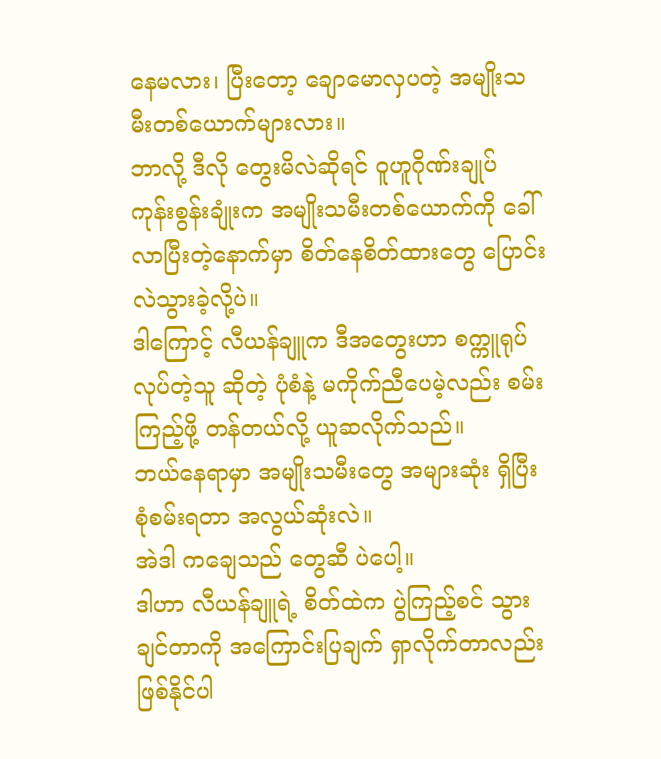နေမလား၊ ပြီးတော့ ချောမောလှပတဲ့ အမျိုးသမီးတစ်ယောက်များလား။
ဘာလို့ ဒီလို တွေးမိလဲဆိုရင် ဝူဟူဂိုဏ်းချုပ် ကုန်းစွန်းချုံးက အမျိုးသမီးတစ်ယောက်ကို ခေါ်လာပြီးတဲ့နောက်မှာ စိတ်နေစိတ်ထားတွေ ပြောင်းလဲသွားခဲ့လို့ပဲ။
ဒါကြောင့် လီယန်ချူက ဒီအတွေးဟာ စက္ကူရုပ်လုပ်တဲ့သူ ဆိုတဲ့ ပုံစံနဲ့ မကိုက်ညီပေမဲ့လည်း စမ်းကြည့်ဖို့ တန်တယ်လို့ ယူဆလိုက်သည်။
ဘယ်နေရာမှာ အမျိုးသမီးတွေ အများဆုံး ရှိပြီး စုံစမ်းရတာ အလွယ်ဆုံးလဲ။
အဲဒါ ကချေသည် တွေဆီ ပဲပေါ့။
ဒါဟာ လီယန်ချူရဲ့ စိတ်ထဲက ပွဲကြည့်စင် သွားချင်တာကို အကြောင်းပြချက် ရှာလိုက်တာလည်း ဖြစ်နိုင်ပါ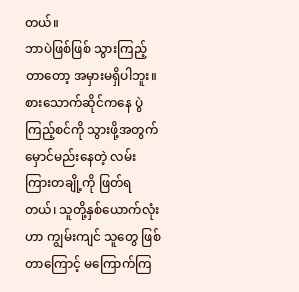တယ်။
ဘာပဲဖြစ်ဖြစ် သွားကြည့်တာတော့ အမှားမရှိပါဘူး။
စားသောက်ဆိုင်ကနေ ပွဲကြည့်စင်ကို သွားဖို့အတွက် မှောင်မည်းနေတဲ့ လမ်းကြားတချို့ကို ဖြတ်ရတယ်၊ သူတို့နှစ်ယောက်လုံးဟာ ကျွမ်းကျင် သူတွေ ဖြစ်တာကြောင့် မကြောက်ကြ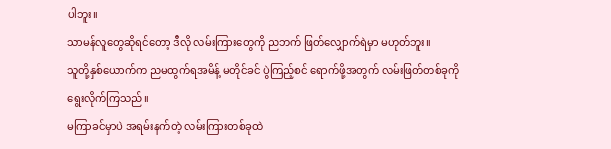ပါဘူး။
သာမန်လူတွေဆိုရင်တော့ ဒီလို လမ်းကြားတွေကို ညဘက် ဖြတ်လျှောက်ရဲမှာ မဟုတ်ဘူး။
သူတို့နှစ်ယောက်က ညမထွက်ရအမိန့် မတိုင်ခင် ပွဲကြည့်စင် ရောက်ဖို့အတွက် လမ်းဖြတ်တစ်ခုကို ရွေးလိုက်ကြသည်။
မကြာခင်မှာပဲ အရမ်းနက်တဲ့ လမ်းကြားတစ်ခုထဲ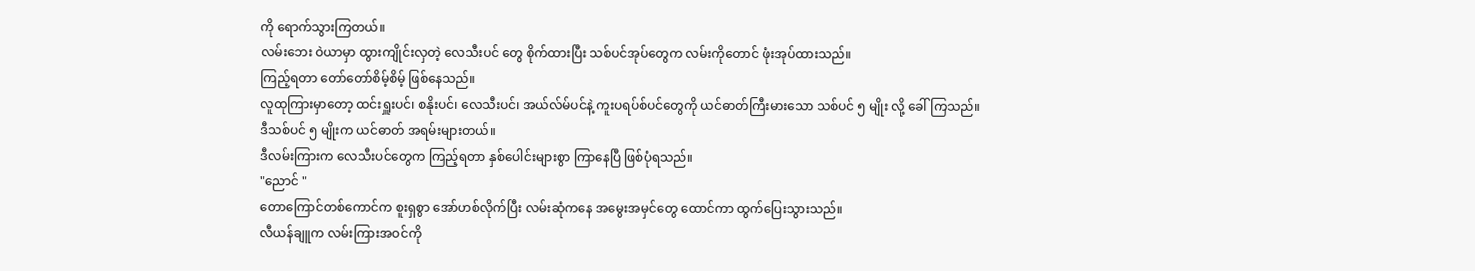ကို ရောက်သွားကြတယ်။
လမ်းဘေး ဝဲယာမှာ ထွားကျိုင်းလှတဲ့ လေသီးပင် တွေ စိုက်ထားပြီး သစ်ပင်အုပ်တွေက လမ်းကိုတောင် ဖုံးအုပ်ထားသည်။
ကြည့်ရတာ တော်တော်စိမ့်စိမ့် ဖြစ်နေသည်။
လူထုကြားမှာတော့ ထင်းရှူးပင်၊ စနိုးပင်၊ လေသီးပင်၊ အယ်လ်မ်ပင်နဲ့ ကူးပရပ်စ်ပင်တွေကို ယင်ဓာတ်ကြီးမားသော သစ်ပင် ၅ မျိုး လို့ ခေါ်ကြသည်။
ဒီသစ်ပင် ၅ မျိုးက ယင်ဓာတ် အရမ်းများတယ်။
ဒီလမ်းကြားက လေသီးပင်တွေက ကြည့်ရတာ နှစ်ပေါင်းများစွာ ကြာနေပြီ ဖြစ်ပုံရသည်။
"ညောင် "
တောကြောင်တစ်ကောင်က စူးရှစွာ အော်ဟစ်လိုက်ပြီး လမ်းဆုံကနေ အမွေးအမှင်တွေ ထောင်ကာ ထွက်ပြေးသွားသည်။
လီယန်ချူက လမ်းကြားအဝင်ကို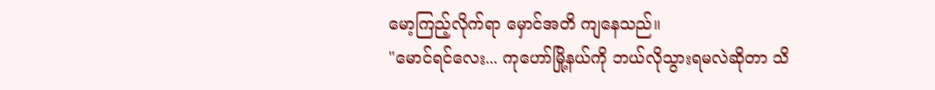မော့ကြည့်လိုက်ရာ မှောင်အတိ ကျနေသည်။
"မောင်ရင်လေး... ကုဟော်မြို့နယ်ကို ဘယ်လိုသွားရမလဲဆိုတာ သိ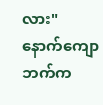လား"
နောက်ကျောဘက်က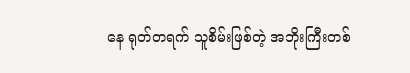နေ ရုတ်တရက် သူစိမ်းဖြစ်တဲ့ အဘိုးကြီးတစ်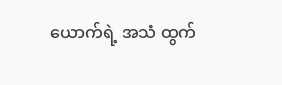ယောက်ရဲ့ အသံ ထွက်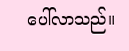ပေါ်လာသည်။